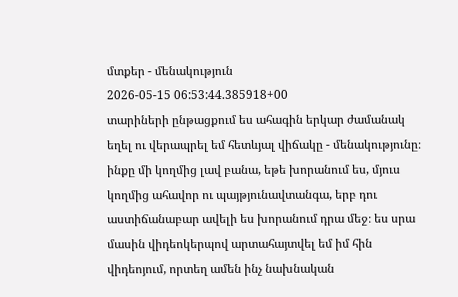մտքեր - մենակություն
2026-05-15 06:53:44.385918+00
տարիների ընթացքում ես ահագին երկար ժամանակ եղել ու վերապրել եմ հետևյալ վիճակը - մենակությունը։ ինքը մի կողմից լավ բանա, եթե խորանում ես, մյուս կողմից ահավոր ու պայթյունավտանգա, երբ դու աստիճանաբար ավելի ես խորանում դրա մեջ։ ես սրա մասին վիդեոկերպով արտահայտվել եմ իմ հին վիդեոյում, որտեղ ամեն ինչ նախնական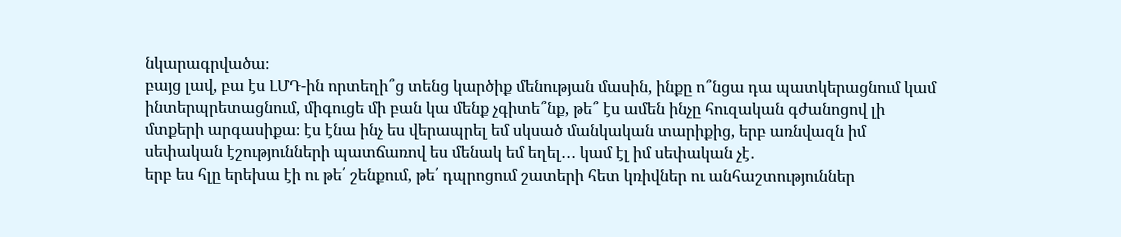նկարագրվածա։
բայց լավ, բա էս ԼՄԴ-ին որտեղի՞ց տենց կարծիք մենության մասին, ինքը ո՞նցա դա պատկերացնում կամ ինտերպրետացնում, միգուցե մի բան կա մենք չգիտե՞նք, թե՞ էս ամեն ինչը հուզական գժանոցով լի մտքերի արգասիքա։ էս էնա ինչ ես վերապրել եմ սկսած մանկական տարիքից, երբ առնվազն իմ սեփական էշությունների պատճառով ես մենակ եմ եղել․․․ կամ էլ իմ սեփական չէ․
երբ ես հլը երեխա էի ու թե՛ շենքում, թե՛ դպրոցում շատերի հետ կռիվներ ու անհաշտություններ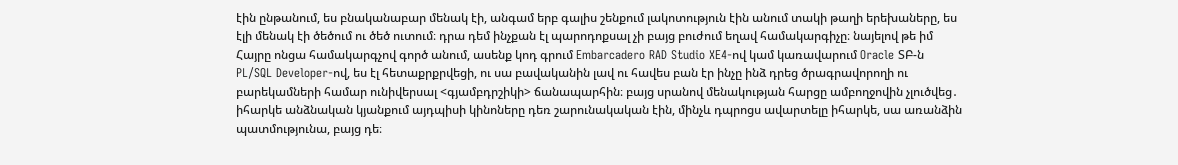էին ընթանում, ես բնականաբար մենակ էի, անգամ երբ գալիս շենքում լակոտություն էին անում տակի թաղի երեխաները, ես էլի մենակ էի ծեծում ու ծեծ ուտում։ դրա դեմ ինչքան էլ պարոդոքսալ չի բայց բուժում եղավ համակարգիչը։ նայելով թե իմ Հայրը ոնցա համակարգչով գործ անում, ասենք կոդ գրում Embarcadero RAD Studio XE4-ով կամ կառավարում Oracle ՏԲ-ն PL/SQL Developer-ով, ես էլ հետաքրքրվեցի, ու սա բավականին լավ ու հավես բան էր ինչը ինձ դրեց ծրագրավորողի ու բարեկամների համար ունիվերսալ <գյամբդրշիկի> ճանապարհին։ բայց սրանով մենակության հարցը ամբողջովին չլուծվեց․
իհարկե անձնական կյանքում այդպիսի կինոները դեռ շարունակական էին, մինչև դպրոցս ավարտելը իհարկե, սա առանձին պատմությունա, բայց դե։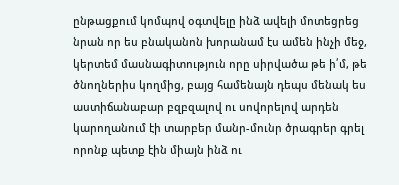ընթացքում կոմպով օգտվելը ինձ ավելի մոտեցրեց նրան որ ես բնականոն խորանամ էս ամեն ինչի մեջ, կերտեմ մասնագիտություն որը սիրվածա թե ի՛մ, թե ծնողներիս կողմից, բայց համենայն դեպս մենակ ես աստիճանաբար բզբզալով ու սովորելով արդեն կարողանում էի տարբեր մանր-մունր ծրագրեր գրել որոնք պետք էին միայն ինձ ու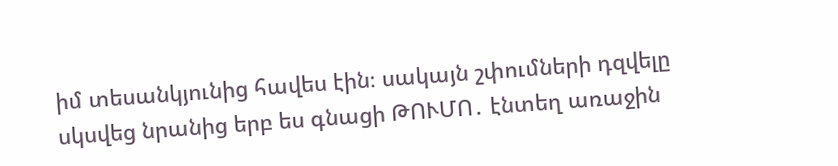իմ տեսանկյունից հավես էին։ սակայն շփումների դզվելը սկսվեց նրանից երբ ես գնացի ԹՈՒՄՈ․ էնտեղ առաջին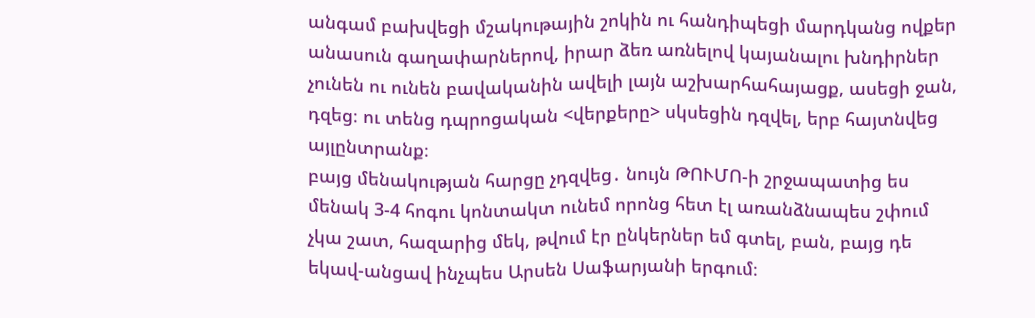անգամ բախվեցի մշակութային շոկին ու հանդիպեցի մարդկանց ովքեր անասուն գաղափարներով, իրար ձեռ առնելով կայանալու խնդիրներ չունեն ու ունեն բավականին ավելի լայն աշխարհահայացք, ասեցի ջան, դզեց։ ու տենց դպրոցական <վերքերը> սկսեցին դզվել, երբ հայտնվեց այլընտրանք։
բայց մենակության հարցը չդզվեց․ նույն ԹՈՒՄՈ-ի շրջապատից ես մենակ 3-4 հոգու կոնտակտ ունեմ որոնց հետ էլ առանձնապես շփում չկա շատ, հազարից մեկ, թվում էր ընկերներ եմ գտել, բան, բայց դե եկավ-անցավ ինչպես Արսեն Սաֆարյանի երգում։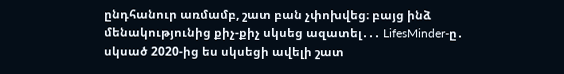ընդհանուր առմամբ, շատ բան չփոխվեց։ բայց ինձ մենակությունից քիչ-քիչ սկսեց ազատել․․․ LifesMinder-ը․ սկսած 2020-ից ես սկսեցի ավելի շատ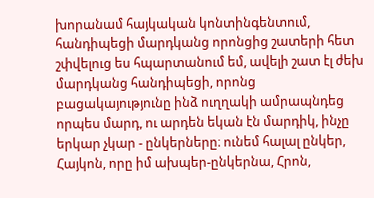խորանամ հայկական կոնտինգենտում, հանդիպեցի մարդկանց որոնցից շատերի հետ շփվելուց ես հպարտանում եմ, ավելի շատ էլ ժեխ մարդկանց հանդիպեցի, որոնց բացակայությունը ինձ ուղղակի ամրապնդեց որպես մարդ, ու արդեն եկան էն մարդիկ, ինչը երկար չկար - ընկերները։ ունեմ հալալ ընկեր, Հայկոն, որը իմ ախպեր-ընկերնա, Հրոն,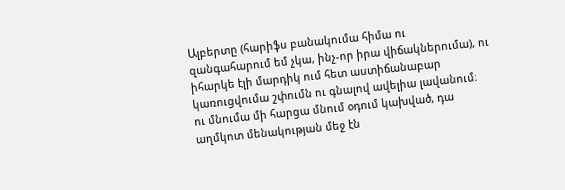Ալբերտը (հարիֆս բանակումա հիմա ու զանգահարում եմ չկա, ինչ-որ իրա վիճակներումա), ու իհարկե էլի մարդիկ ում հետ աստիճանաբար կառուցվումա շփումն ու գնալով ավելիա լավանում։
ու մնումա մի հարցա մնում օդում կախված, դա աղմկոտ մենակության մեջ էն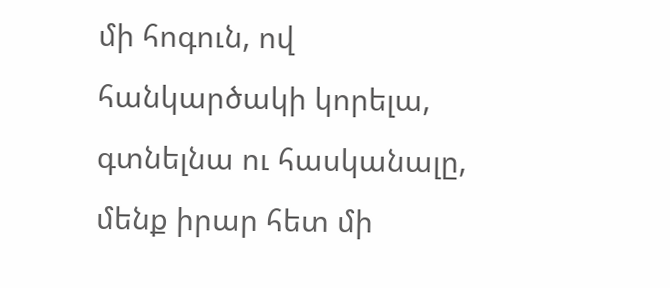մի հոգուն, ով հանկարծակի կորելա, գտնելնա ու հասկանալը, մենք իրար հետ մի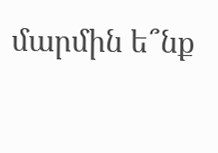մարմին ե՞նք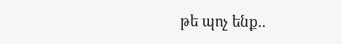թե պոչ ենք..